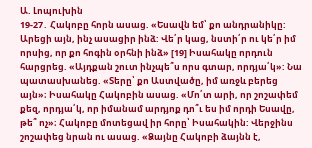Ա. Լոպուխին
19-27․ Հակոբը հորն ասաց. «Եսավն եմ՝ քո անդրանիկը: Արեցի այն, ինչ ասացիր ինձ: Վե՛ր կաց, նստի՛ր ու կե՛ր իմ որսից, որ քո հոգին օրհնի ինձ» [19] Իսահակը որդուն հարցրեց. «Այդքան շուտ ինչպե՞ս որս գտար, որդյա՛կ»: Նա պատասխանեց. «Տերը՝ քո Աստվածը, իմ առջև բերեց այն»։ Իսահակը Հակոբին ասաց. «Մո՛տ արի, որ շոշափեմ քեզ, որդյա՛կ, որ իմանամ արդյոք դո՞ւ ես իմ որդի Եսավը, թե՞ ոչ»։ Հակոբը մոտեցավ իր հորը՝ Իսահակին: Վերջինս շոշափեց նրան ու ասաց. «Ձայնը Հակոբի ձայնն է,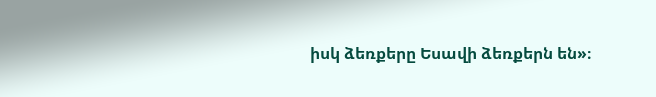իսկ ձեռքերը Եսավի ձեռքերն են»։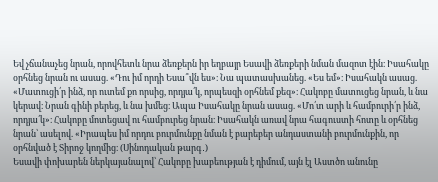Եվ չճանաչեց նրան, որովհետև նրա ձեռքերն իր եղբայր Եսավի ձեռքերի նման մազոտ էին։ Իսահակը օրհնեց նրան ու ասաց. «Դու իմ որդի Եսա՞վն ես»։ Նա պատասխանեց. «Ես եմ»։ Իսահակն ասաց. «Մատուցի՛ր ինձ, որ ուտեմ քո որսից, որդյա՛կ, որպեսզի օրհնեմ քեզ»։ Հակոբը մատուցեց նրան, և նա կերավ։ Նրան գինի բերեց, և նա խմեց։ Ապա Իսահակը նրան ասաց. «Մո՛տ արի և համբուրի՛ր ինձ, որդյա՛կ»։ Հակոբը մոտեցավ ու համբուրեց նրան։ Իսահակն առավ նրա հագուստի հոտը և օրհնեց նրան՝ ասելով. «Իրապես իմ որդու բուրմունքը նման է բարեբեր անդաստանի բուրմունքին, որ օրհնված է Տիրոջ կողմից։ (Սինոդական թարգ․)
Եսավի փոխարեն ներկայանալով՝ Հակոբը խաբեության է դիմում, այն էլ Աստծո անունը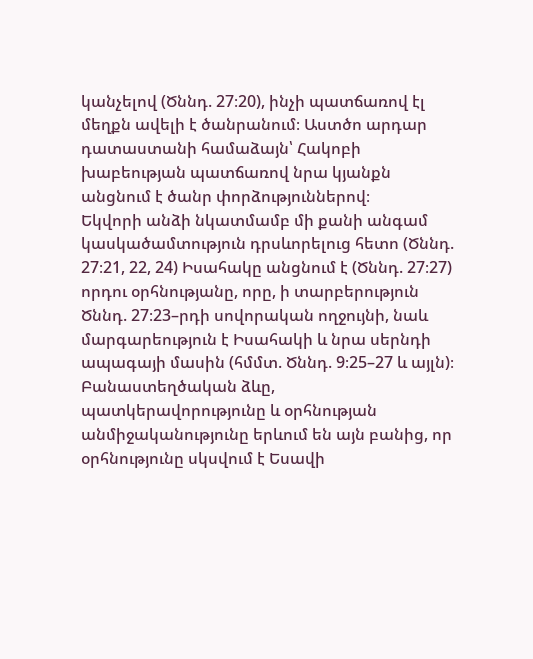կանչելով (Ծննդ. 27։20), ինչի պատճառով էլ մեղքն ավելի է ծանրանում։ Աստծո արդար դատաստանի համաձայն՝ Հակոբի խաբեության պատճառով նրա կյանքն անցնում է ծանր փորձություններով։
Եկվորի անձի նկատմամբ մի քանի անգամ կասկածամտություն դրսևորելուց հետո (Ծննդ. 27։21, 22, 24) Իսահակը անցնում է (Ծննդ. 27։27) որդու օրհնությանը, որը, ի տարբերություն Ծննդ. 27։23–րդի սովորական ողջույնի, նաև մարգարեություն է Իսահակի և նրա սերնդի ապագայի մասին (հմմտ. Ծննդ. 9։25–27 և այլն)։ Բանաստեղծական ձևը, պատկերավորությունը և օրհնության անմիջականությունը երևում են այն բանից, որ օրհնությունը սկսվում է Եսավի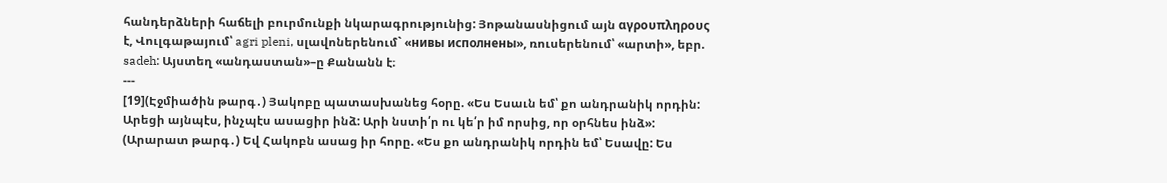հանդերձների հաճելի բուրմունքի նկարագրությունից: Յոթանասնիցում այն αγρουπληρους է, Վուլգաթայում՝ agri pleni, սլավոներենում` «нивы исполнены», ռուսերենում՝ «արտի», եբր. sadeh: Այստեղ «անդաստան»–ը Քանանն է։
---
[19](Էջմիածին թարգ․) Յակոբը պատասխանեց հօրը. «Ես Եսաւն եմ՝ քո անդրանիկ որդին: Արեցի այնպէս, ինչպէս ասացիր ինձ: Արի նստի՛ր ու կե՛ր իմ որսից, որ օրհնես ինձ»:
(Արարատ թարգ․) Եվ Հակոբն ասաց իր հորը. «Ես քո անդրանիկ որդին եմ՝ Եսավը: Ես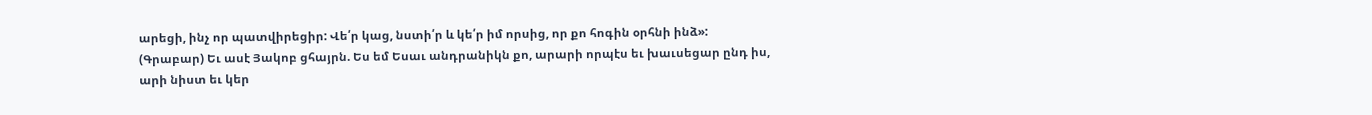արեցի, ինչ որ պատվիրեցիր: Վե՛ր կաց, նստի՛ր և կե՛ր իմ որսից, որ քո հոգին օրհնի ինձ»:
(Գրաբար) Եւ ասէ Յակոբ ցհայրն. Ես եմ Եսաւ անդրանիկն քո, արարի որպէս եւ խաւսեցար ընդ իս, արի նիստ եւ կեր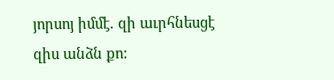յորսոյ իմմէ. զի աւրհնեսցէ զիս անձն քո: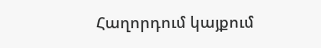Հաղորդում կայքում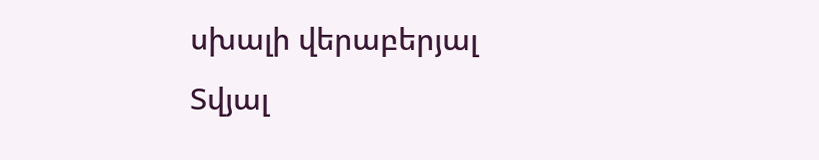սխալի վերաբերյալ
Տվյալ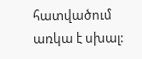հատվածում առկա է սխալ: